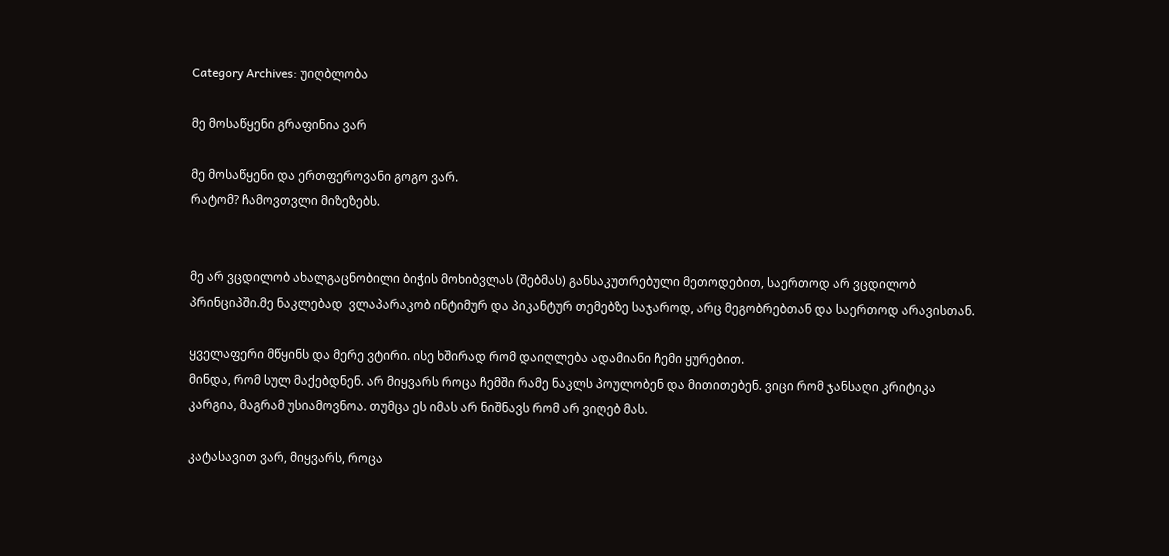Category Archives: უიღბლობა

მე მოსაწყენი გრაფინია ვარ

მე მოსაწყენი და ერთფეროვანი გოგო ვარ.
რატომ? ჩამოვთვლი მიზეზებს.


მე არ ვცდილობ ახალგაცნობილი ბიჭის მოხიბვლას (შებმას) განსაკუთრებული მეთოდებით, საერთოდ არ ვცდილობ პრინციპში.მე ნაკლებად  ვლაპარაკობ ინტიმურ და პიკანტურ თემებზე საჯაროდ, არც მეგობრებთან და საერთოდ არავისთან.

ყველაფერი მწყინს და მერე ვტირი. ისე ხშირად რომ დაიღლება ადამიანი ჩემი ყურებით.
მინდა, რომ სულ მაქებდნენ. არ მიყვარს როცა ჩემში რამე ნაკლს პოულობენ და მითითებენ. ვიცი რომ ჯანსაღი კრიტიკა კარგია, მაგრამ უსიამოვნოა. თუმცა ეს იმას არ ნიშნავს რომ არ ვიღებ მას.

კატასავით ვარ, მიყვარს, როცა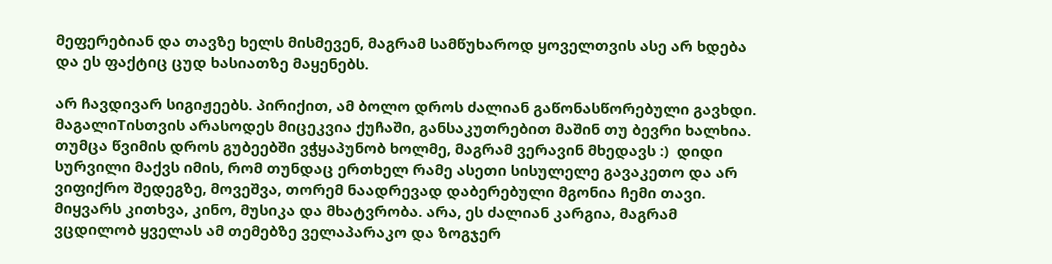მეფერებიან და თავზე ხელს მისმევენ, მაგრამ სამწუხაროდ ყოველთვის ასე არ ხდება და ეს ფაქტიც ცუდ ხასიათზე მაყენებს.

არ ჩავდივარ სიგიჟეებს. პირიქით, ამ ბოლო დროს ძალიან გაწონასწორებული გავხდი. მაგალიTისთვის არასოდეს მიცეკვია ქუჩაში, განსაკუთრებით მაშინ თუ ბევრი ხალხია. თუმცა წვიმის დროს გუბეებში ვჭყაპუნობ ხოლმე, მაგრამ ვერავინ მხედავს :)  დიდი სურვილი მაქვს იმის, რომ თუნდაც ერთხელ რამე ასეთი სისულელე გავაკეთო და არ ვიფიქრო შედეგზე, მოვეშვა, თორემ ნაადრევად დაბერებული მგონია ჩემი თავი.
მიყვარს კითხვა, კინო, მუსიკა და მხატვრობა. არა, ეს ძალიან კარგია, მაგრამ ვცდილობ ყველას ამ თემებზე ველაპარაკო და ზოგჯერ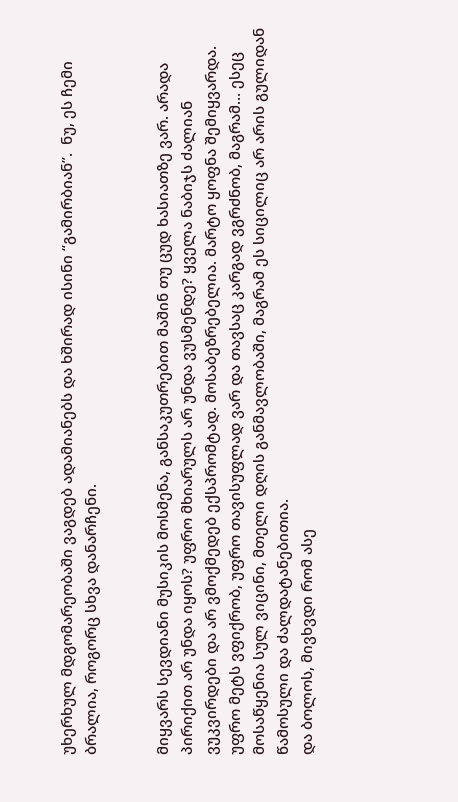უხერხულ მდგომარეობაში ვაგდებ ადამიანებს და ხშირად ისინი “გამირბიან”.  ნუ, ეს ჩემი ბრალია, როგორც სხვა დანარჩენი.


მიყვარს სევდიანი მუსიკის მოსმენა, განსაკუთრებით მაშინ თუ ცუდ ხასიათზე ვარ. არადა პირიქით არ უნდა იყოს? უფრო მხიარულს არ უნდა ვუსმენდე? ყველა ნაბიჯს ძალიან ვუკვირდები და არ ვმოქმედებ ექსპრომტად. მოსაბეზრებელია. მარტო ყოფნა შემიყვარდა. უფრო მეტს ვფიქრობ, უფრო თავისუფლად ვარ და თავსაც კარგად ვგრძნობ, მაგრამ… ესეც მოსაწყენია სულ ვიცინი, მთელი დღის განმავლობაში, მაგრამ ეს სიცილიც არ არის გულიდან წამოსული და ძალდატანებითია.
და ბოლოს, მივხვდი რომ ასე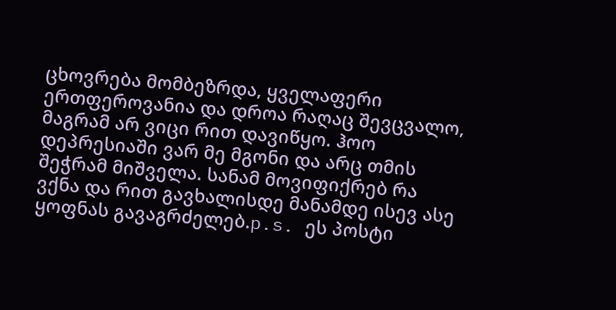ცხოვრება მომბეზრდა, ყველაფერი ერთფეროვანია და დროა რაღაც შევცვალო, მაგრამ არ ვიცი რით დავიწყო. ჰოო დეპრესიაში ვარ მე მგონი და არც თმის შეჭრამ მიშველა. სანამ მოვიფიქრებ რა ვქნა და რით გავხალისდე მანამდე ისევ ასე ყოფნას გავაგრძელებ.p.s. ეს პოსტი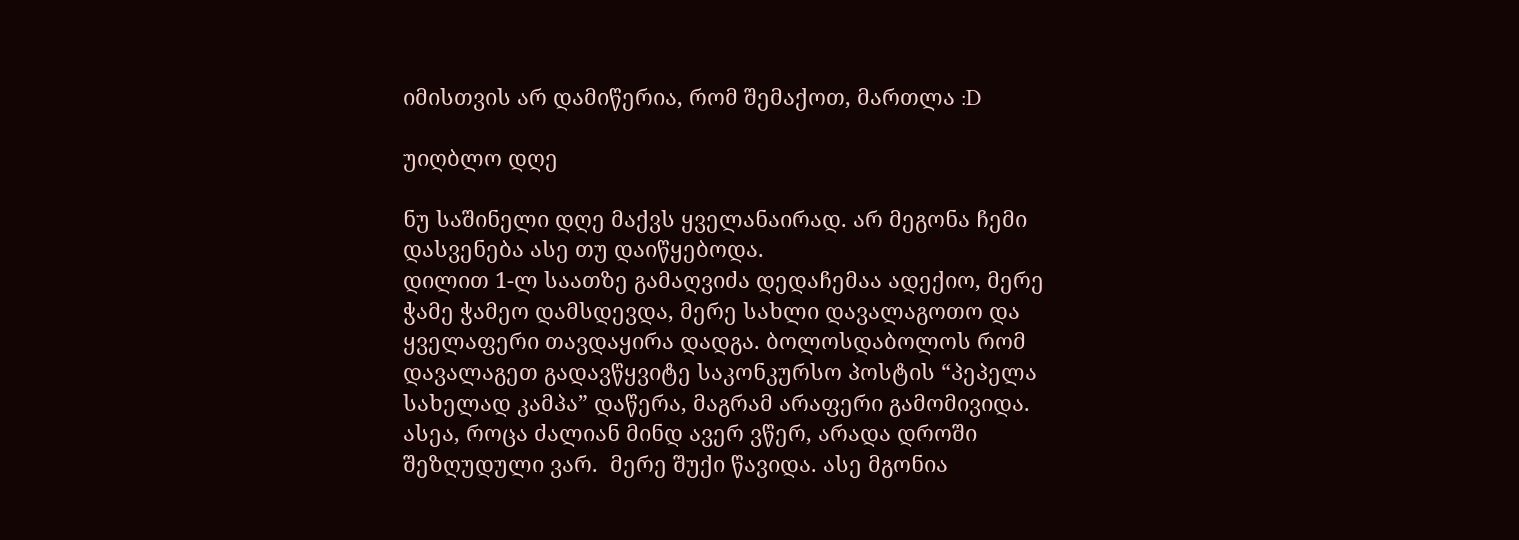იმისთვის არ დამიწერია, რომ შემაქოთ, მართლა :D

უიღბლო დღე

ნუ საშინელი დღე მაქვს ყველანაირად. არ მეგონა ჩემი დასვენება ასე თუ დაიწყებოდა.
დილით 1-ლ საათზე გამაღვიძა დედაჩემაა ადექიო, მერე ჭამე ჭამეო დამსდევდა, მერე სახლი დავალაგოთო და ყველაფერი თავდაყირა დადგა. ბოლოსდაბოლოს რომ დავალაგეთ გადავწყვიტე საკონკურსო პოსტის “პეპელა სახელად კამპა” დაწერა, მაგრამ არაფერი გამომივიდა. ასეა, როცა ძალიან მინდ ავერ ვწერ, არადა დროში შეზღუდული ვარ.  მერე შუქი წავიდა. ასე მგონია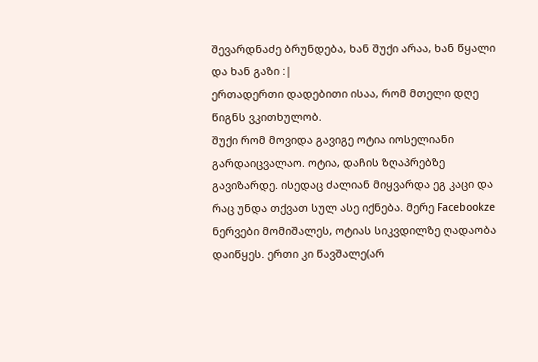შევარდნაძე ბრუნდება, ხან შუქი არაა, ხან წყალი და ხან გაზი :|
ერთადერთი დადებითი ისაა, რომ მთელი დღე წიგნს ვკითხულობ.
შუქი რომ მოვიდა გავიგე ოტია იოსელიანი გარდაიცვალაო. ოტია, დაჩის ზღაპრებზე გავიზარდე. ისედაც ძალიან მიყვარდა ეგ კაცი და რაც უნდა თქვათ სულ ასე იქნება. მერე Facebookze  ნერვები მომიშალეს, ოტიას სიკვდილზე ღადაობა დაიწყეს. ერთი კი წავშალე(არ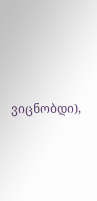ვიცნობდი),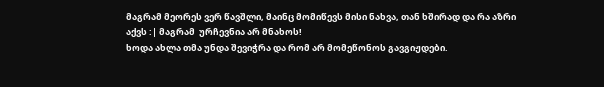მაგრამ მეორეს ვერ წავშლი, მაინც მომიწევს მისი ნახვა, თან ხშირად და რა აზრი აქვს :| მაგრამ  ურჩევნია არ მნახოს!
ხოდა ახლა თმა უნდა შევიჭრა და რომ არ მომეწონოს გავგიჟდები.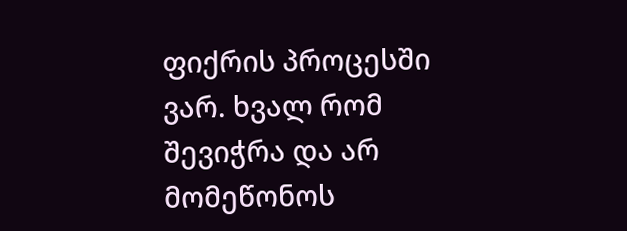ფიქრის პროცესში ვარ. ხვალ რომ შევიჭრა და არ მომეწონოს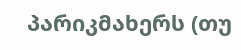პარიკმახერს (თუ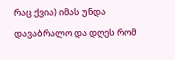რაც ქვია) იმას უნდა დავაბრალო და დღეს რომ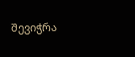შევიჭრა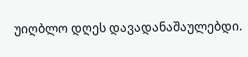უიღბლო დღეს დავადანაშაულებდი.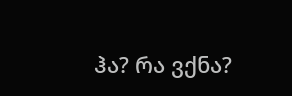ჰა? რა ვქნა?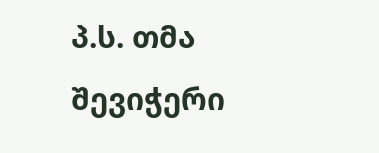პ.ს. თმა შევიჭერი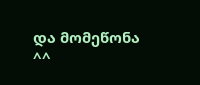და მომეწონა ^^